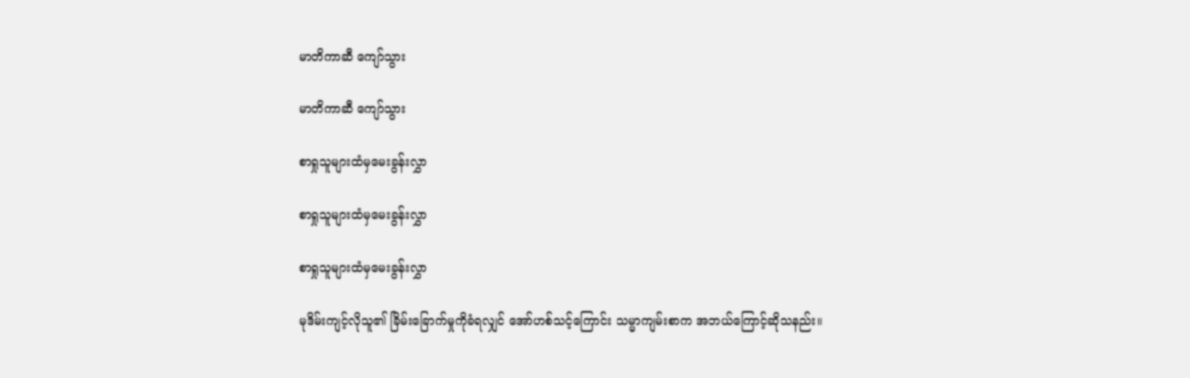မာတိကာဆီ ကျော်သွား

မာတိကာဆီ ကျော်သွား

စာရှုသူများထံမှမေးခွန်းလွှာ

စာရှုသူများထံမှမေးခွန်းလွှာ

စာရှုသူများထံမှမေးခွန်းလွှာ

မုဒိမ်းကျင့်လိုသူ၏ ခြိမ်းခြောက်မှုကိုခံရလျှင် အော်ဟစ်သင့်ကြောင်း သမ္မာကျမ်းစာက အဘယ်ကြောင့်ဆိုသနည်း။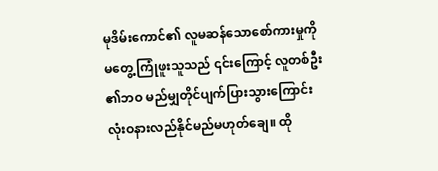မုဒိမ်းကောင်၏ လူမဆန်သောစော်ကားမှုကို မတွေ့ ကြုံဖူးသူသည် ၎င်းကြောင့် လူတစ်ဦး၏ဘဝ မည်မျှတိုင်ပျက်ပြားသွားကြောင်း လုံးဝနားလည်နိုင်မည်မဟုတ်ချေ။ ထို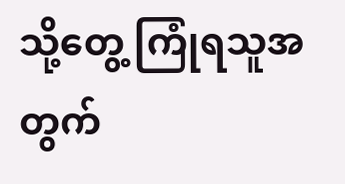သို့တွေ့ ကြုံရသူအတွက်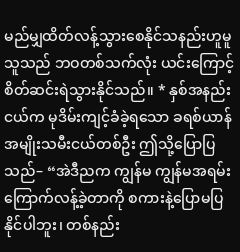မည်မျှထိတ်လန့်သွားစေနိုင်သနည်းဟူမူ သူသည် ဘဝတစ်သက်လုံး ယင်းကြောင့် စိတ်ဆင်းရဲသွားနိုင်သည်။ * နှစ်အနည်းငယ်က မုဒိမ်းကျင့်ခံခဲ့ရသော ခရစ်ယာန်အမျိုးသမီးငယ်တစ်ဦး ဤသို့ပြောပြသည်– “အဲဒီညက ကျွန်မ ကျွန်မအရမ်းကြောက်လန့်ခဲ့တာကို စကားနဲ့ပြောမပြနိုင်ပါဘူး၊ တစ်နည်း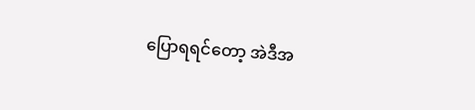ပြောရရင်တော့ အဲဒီအ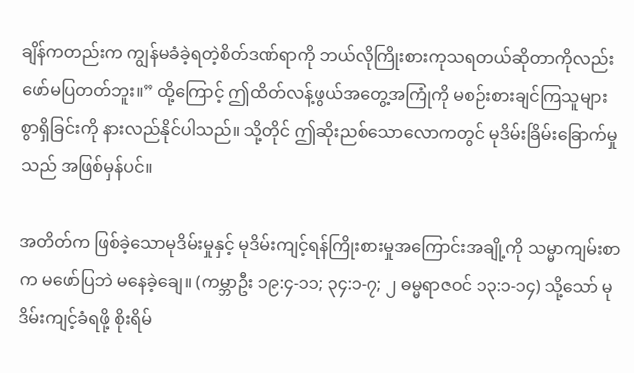ချိန်ကတည်းက ကျွန်မခံခဲ့ရတဲ့စိတ်ဒဏ်ရာကို ဘယ်လိုကြိုးစားကုသရတယ်ဆိုတာကိုလည်း ဖော်မပြတတ်ဘူး။” ထို့ကြောင့် ဤထိတ်လန့်ဖွယ်အတွေ့အကြုံကို မစဉ်းစားချင်ကြသူများစွာရှိခြင်းကို နားလည်နိုင်ပါသည်။ သို့တိုင် ဤဆိုးညစ်သောလောကတွင် မုဒိမ်းခြိမ်းခြောက်မှုသည် အဖြစ်မှန်ပင်။

အတိတ်က ဖြစ်ခဲ့သောမုဒိမ်းမှုနှင့် မုဒိမ်းကျင့်ရန်ကြိုးစားမှုအကြောင်းအချို့ကို သမ္မာကျမ်းစာက မဖော်ပြဘဲ မနေခဲ့ချေ။ (ကမ္ဘာဦး ၁၉:၄-၁၁; ၃၄:၁-၇; ၂ ဓမ္မရာဇဝင် ၁၃:၁-၁၄) သို့သော် မုဒိမ်းကျင့်ခံရဖို့ စိုးရိမ်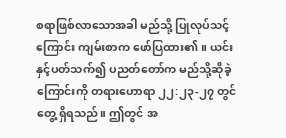စရာဖြစ်လာသောအခါ မည်သို့ ပြုလုပ်သင့်ကြောင်း ကျမ်းစာက ဖော်ပြထား၏။ ယင်းနှင့်ပတ်သက်၍ ပညတ်တော်က မည်သို့ဆိုခဲ့ကြောင်းကို တရားဟောရာ ၂၂:၂၃-၂၇ တွင် တွေ့ ရှိရသည်။ ဤတွင် အ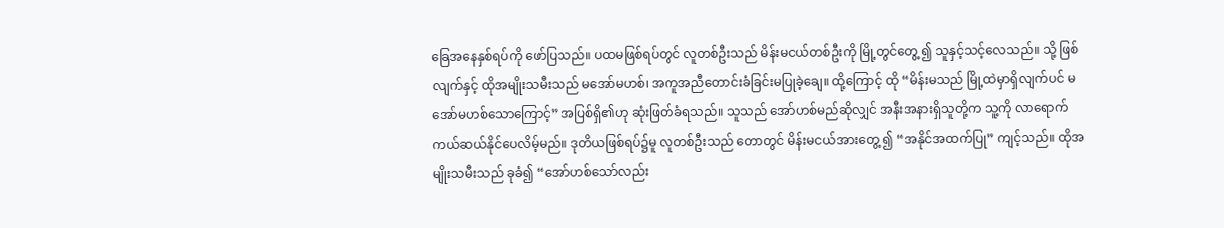ခြေအနေနှစ်ရပ်ကို ဖော်ပြသည်။ ပထမဖြစ်ရပ်တွင် လူတစ်ဦးသည် မိန်းမငယ်တစ်ဦးကို မြို့တွင်တွေ့ ၍ သူနှင့်သင့်လေသည်။ သို့ ဖြစ်လျက်နှင့် ထိုအမျိုးသမီးသည် မအော်မဟစ်၊ အကူအညီတောင်းခံခြင်းမပြုခဲ့ချေ။ ထို့ကြောင့် ထို “မိန်းမသည် မြို့ထဲမှာရှိလျက်ပင် မအော်မဟစ်သောကြောင့်” အပြစ်ရှိ၏ဟု ဆုံးဖြတ်ခံရသည်။ သူသည် အော်ဟစ်မည်ဆိုလျှင် အနီးအနားရှိသူတို့က သူ့ကို လာရောက်ကယ်ဆယ်နိုင်ပေလိမ့်မည်။ ဒုတိယဖြစ်ရပ်၌မူ လူတစ်ဦးသည် တောတွင် မိန်းမငယ်အားတွေ့ ၍ “အနိုင်အထက်ပြု” ကျင့်သည်။ ထိုအမျိုးသမီးသည် ခုခံ၍ “အော်ဟစ်သော်လည်း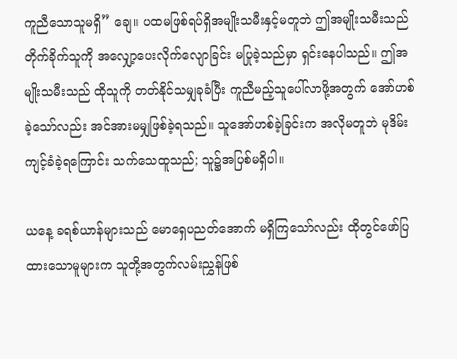ကူညီသောသူမရှိ” ချေ။ ပထမဖြစ်ရပ်ရှိအမျိုးသမီးနှင့်မတူဘဲ ဤအမျိုးသမီးသည် တိုက်ခိုက်သူကို အလျှော့ပေးလိုက်လျောခြင်း မပြုခဲ့သည်မှာ ရှင်းနေပါသည်။ ဤအမျိုးသမီးသည် ထိုသူကို တတ်နိုင်သမျှခုခံပြီး ကူညီမည့်သူပေါ်လာဖို့အတွက် အော်ဟစ်ခဲ့သော်လည်း အင်အားမမျှဖြစ်ခဲ့ရသည်။ သူအော်ဟစ်ခဲ့ခြင်းက အလိုမတူဘဲ မုဒိမ်းကျင့်ခံခဲ့ရကြောင်း သက်သေထူသည်; သူ၌အပြစ်မရှိပါ။

ယနေ့ ခရစ်ယာန်များသည် မောရှေပညတ်အောက် မရှိကြသော်လည်း ထိုတွင်ဖော်ပြထားသောမူများက သူတို့အတွက်လမ်းညွှန်ဖြစ်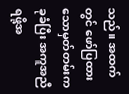သည်။ အထက်တွင် ဖော်ပြထားသောမှတ်တမ်းက ခုခံပြီး အကူအညီရဖို့အ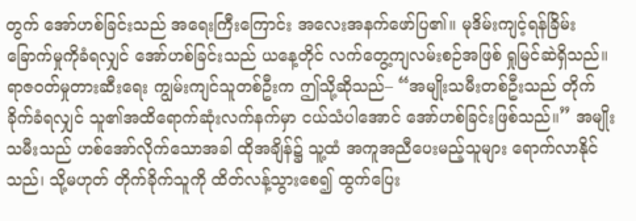တွက် အော်ဟစ်ခြင်းသည် အရေးကြီးကြောင်း အလေးအနက်ဖော်ပြ၏။ မုဒိမ်းကျင့်ရန်ခြိမ်းခြောက်မှုကိုခံရလျှင် အော်ဟစ်ခြင်းသည် ယနေ့တိုင် လက်တွေ့ကျလမ်းစဉ်အဖြစ် ရှုမြင်ဆဲရှိသည်။ ရာဇဝတ်မှုတားဆီးရေး ကျွမ်းကျင်သူတစ်ဦးက ဤသို့ဆိုသည်– “အမျိုးသမီးတစ်ဦးသည် တိုက်ခိုက်ခံရလျှင် သူ၏အထိရောက်ဆုံးလက်နက်မှာ ငယ်သံပါအောင် အော်ဟစ်ခြင်းဖြစ်သည်။” အမျိုးသမီးသည် ဟစ်အော်လိုက်သောအခါ ထိုအချိန်၌ သူ့ထံ အကူအညီပေးမည့်သူများ ရောက်လာနိုင်သည်၊ သို့မဟုတ် တိုက်ခိုက်သူကို ထိတ်လန့်သွားစေ၍ ထွက်ပြေး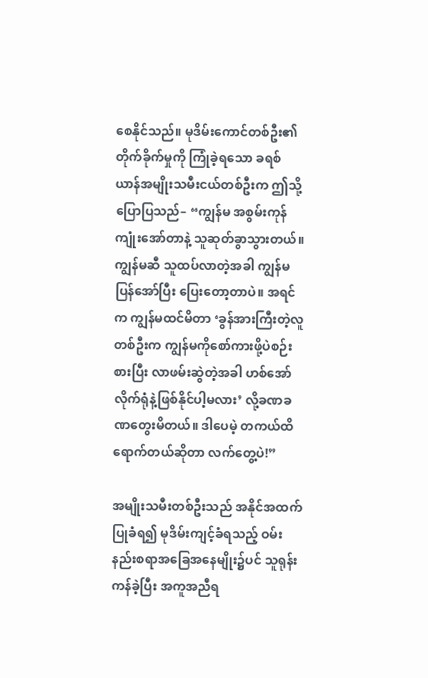စေနိုင်သည်။ မုဒိမ်းကောင်တစ်ဦး၏ တိုက်ခိုက်မှုကို ကြုံခဲ့ရသော ခရစ်ယာန်အမျိုးသမီးငယ်တစ်ဦးက ဤသို့ပြောပြသည်– “ကျွန်မ အစွမ်းကုန်ကျုံးအော်တာနဲ့ သူဆုတ်ခွာသွားတယ်။ ကျွန်မဆီ သူထပ်လာတဲ့အခါ ကျွန်မပြန်အော်ပြီး ပြေးတော့တာပဲ။ အရင်က ကျွန်မထင်မိတာ ‘ခွန်အားကြီးတဲ့လူတစ်ဦးက ကျွန်မကိုစော်ကားဖို့ပဲစဉ်းစားပြီး လာဖမ်းဆွဲတဲ့အခါ ဟစ်အော်လိုက်ရုံနဲ့ဖြစ်နိုင်ပါ့မလား’ လို့ခဏခဏတွေးမိတယ်။ ဒါပေမဲ့ တကယ်ထိရောက်တယ်ဆိုတာ လက်တွေ့ပဲ!”

အမျိုးသမီးတစ်ဦးသည် အနိုင်အထက်ပြုခံရ၍ မုဒိမ်းကျင့်ခံရသည့် ဝမ်းနည်းစရာအခြေအနေမျိုး၌ပင် သူရုန်းကန်ခဲ့ပြီး အကူအညီရ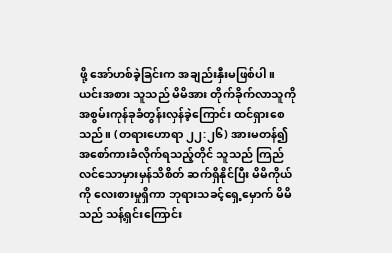ဖို့ အော်ဟစ်ခဲ့ခြင်းက အချည်းနှီးမဖြစ်ပါ။ ယင်းအစား သူသည် မိမိအား တိုက်ခိုက်လာသူကို အစွမ်းကုန်ခုခံတွန်းလှန်ခဲ့ကြောင်း ထင်ရှားစေသည်။ (တရားဟောရာ ၂၂:၂၆) အားမတန်၍ အစော်ကားခံလိုက်ရသည့်တိုင် သူသည် ကြည်လင်သောမှားမှန်သိစိတ် ဆက်ရှိနိုင်ပြီး မိမိကိုယ်ကို လေးစားမှုရှိကာ ဘုရားသခင့်ရှေ့မှောက် မိမိသည် သန့်ရှင်းကြောင်း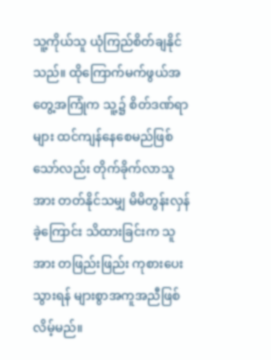သူ့ကိုယ်သူ ယုံကြည်စိတ်ချနိုင်သည်။ ထိုကြောက်မက်ဖွယ်အတွေ့အကြုံက သူ့၌ စိတ်ဒဏ်ရာများ ထင်ကျန်နေစေမည်ဖြစ်သော်လည်း တိုက်ခိုက်လာသူအား တတ်နိုင်သမျှ မိမိတွန်းလှန်ခဲ့ကြောင်း သိထားခြင်းက သူအား တဖြည်းဖြည်း ကုစားပေးသွားရန် များစွာအကူအညီဖြစ်လိမ့်မည်။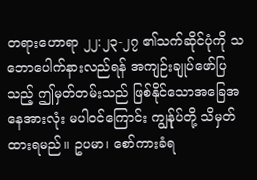တရားဟောရာ ၂၂:၂၃-၂၇ ၏သက်ဆိုင်ပုံကို သဘောပေါက်နားလည်ရန် အကျဉ်းချုပ်ဖော်ပြသည့် ဤမှတ်တမ်းသည် ဖြစ်နိုင်သောအခြေအနေအားလုံး မပါဝင်ကြောင်း ကျွန်ုပ်တို့ သိမှတ်ထားရမည်။ ဥပမာ၊ စော်ကားခံရ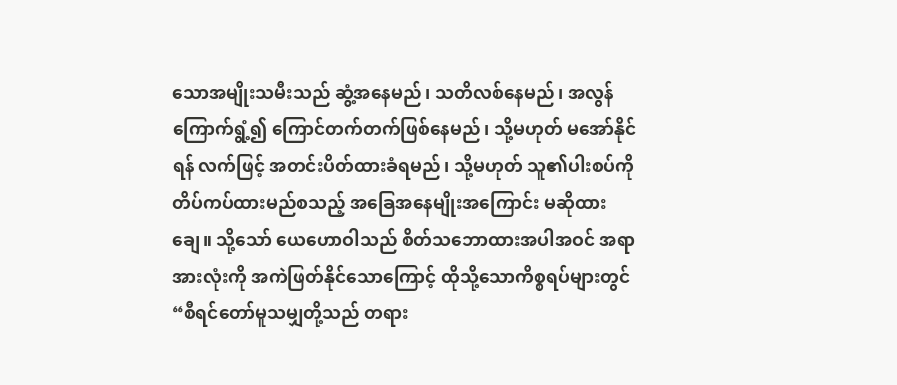သောအမျိုးသမီးသည် ဆွံ့အနေမည်၊ သတိလစ်နေမည်၊ အလွန်ကြောက်ရွံ့၍ ကြောင်တက်တက်ဖြစ်နေမည်၊ သို့မဟုတ် မအော်နိုင်ရန် လက်ဖြင့် အတင်းပိတ်ထားခံရမည်၊ သို့မဟုတ် သူ၏ပါးစပ်ကို တိပ်ကပ်ထားမည်စသည့် အခြေအနေမျိုးအကြောင်း မဆိုထားချေ။ သို့သော် ယေဟောဝါသည် စိတ်သဘောထားအပါအဝင် အရာအားလုံးကို အကဲဖြတ်နိုင်သောကြောင့် ထိုသို့သောကိစ္စရပ်များတွင် “စီရင်တော်မူသမျှတို့သည် တရား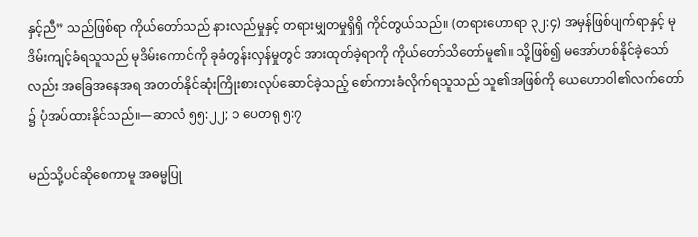နှင့်ညီ” သည်ဖြစ်ရာ ကိုယ်တော်သည် နားလည်မှုနှင့် တရားမျှတမှုရှိရှိ ကိုင်တွယ်သည်။ (တရားဟောရာ ၃၂:၄) အမှန်ဖြစ်ပျက်ရာနှင့် မုဒိမ်းကျင့်ခံရသူသည် မုဒိမ်းကောင်ကို ခုခံတွန်းလှန်မှုတွင် အားထုတ်ခဲ့ရာကို ကိုယ်တော်သိတော်မူ၏။ သို့ဖြစ်၍ မအော်ဟစ်နိုင်ခဲ့သော်လည်း အခြေအနေအရ အတတ်နိုင်ဆုံးကြိုးစားလုပ်ဆောင်ခဲ့သည့် စော်ကားခံလိုက်ရသူသည် သူ၏အဖြစ်ကို ယေဟောဝါ၏လက်တော်၌ ပုံအပ်ထားနိုင်သည်။—ဆာလံ ၅၅:၂၂; ၁ ပေတရု ၅:၇

မည်သို့ပင်ဆိုစေကာမူ အဓမ္မပြု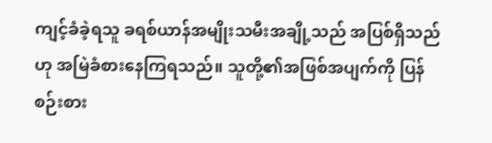ကျင့်ခံခဲ့ရသူ ခရစ်ယာန်အမျိုးသမီးအချို့သည် အပြစ်ရှိသည်ဟု အမြဲခံစားနေကြရသည်။ သူတို့၏အဖြစ်အပျက်ကို ပြန်စဉ်းစား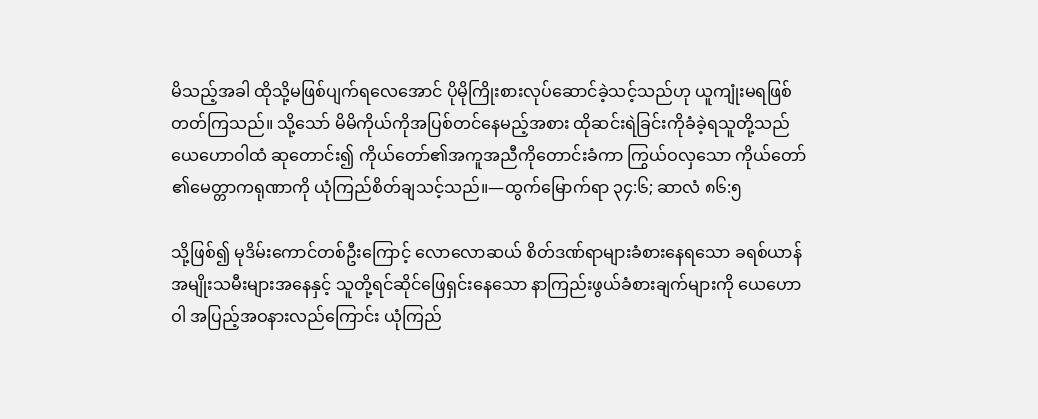မိသည့်အခါ ထိုသို့မဖြစ်ပျက်ရလေအောင် ပိုမိုကြိုးစားလုပ်ဆောင်ခဲ့သင့်သည်ဟု ယူကျုံးမရဖြစ်တတ်ကြသည်။ သို့သော် မိမိကိုယ်ကိုအပြစ်တင်နေမည့်အစား ထိုဆင်းရဲခြင်းကိုခံခဲ့ရသူတို့သည် ယေဟောဝါထံ ဆုတောင်း၍ ကိုယ်တော်၏အကူအညီကိုတောင်းခံကာ ကြွယ်ဝလှသော ကိုယ်တော်၏မေတ္တာကရုဏာကို ယုံကြည်စိတ်ချသင့်သည်။—ထွက်မြောက်ရာ ၃၄:၆; ဆာလံ ၈၆:၅

သို့ဖြစ်၍ မုဒိမ်းကောင်တစ်ဦးကြောင့် လောလောဆယ် စိတ်ဒဏ်ရာများခံစားနေရသော ခရစ်ယာန်အမျိုးသမီးများအနေနှင့် သူတို့ရင်ဆိုင်ဖြေရှင်းနေသော နာကြည်းဖွယ်ခံစားချက်များကို ယေဟောဝါ အပြည့်အဝနားလည်ကြောင်း ယုံကြည်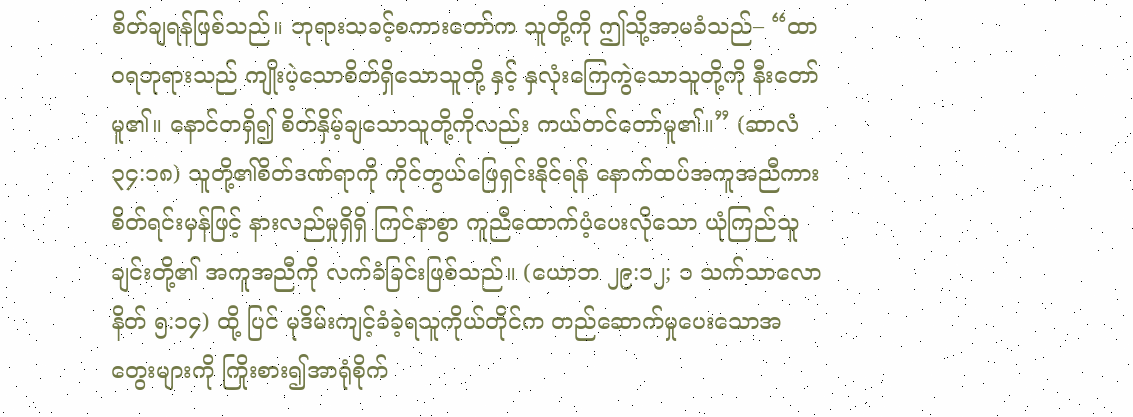စိတ်ချရန်ဖြစ်သည်။ ဘုရားသခင့်စကားတော်က သူတို့ကို ဤသို့အာမခံသည်– “ထာဝရဘုရားသည် ကျိုးပဲ့သောစိတ်ရှိသောသူတို့ နှင့် နှလုံးကြေကွဲသောသူတို့ကို နီးတော်မူ၏။ နောင်တရှိ၍ စိတ်နှိမ့်ချသောသူတို့ကိုလည်း ကယ်တင်တော်မူ၏။” (ဆာလံ ၃၄:၁၈) သူတို့၏စိတ်ဒဏ်ရာကို ကိုင်တွယ်ဖြေရှင်းနိုင်ရန် နောက်ထပ်အကူအညီကား စိတ်ရင်းမှန်ဖြင့် နားလည်မှုရှိရှိ ကြင်နာစွာ ကူညီထောက်ပံ့ပေးလိုသော ယုံကြည်သူချင်းတို့၏ အကူအညီကို လက်ခံခြင်းဖြစ်သည်။ (ယောဘ ၂၉:၁၂; ၁ သက်သာလောနိတ် ၅:၁၄) ထို့ ပြင် မုဒိမ်းကျင့်ခံခဲ့ရသူကိုယ်တိုင်က တည်ဆောက်မှုပေးသောအတွေးများကို ကြိုးစား၍အာရုံစိုက်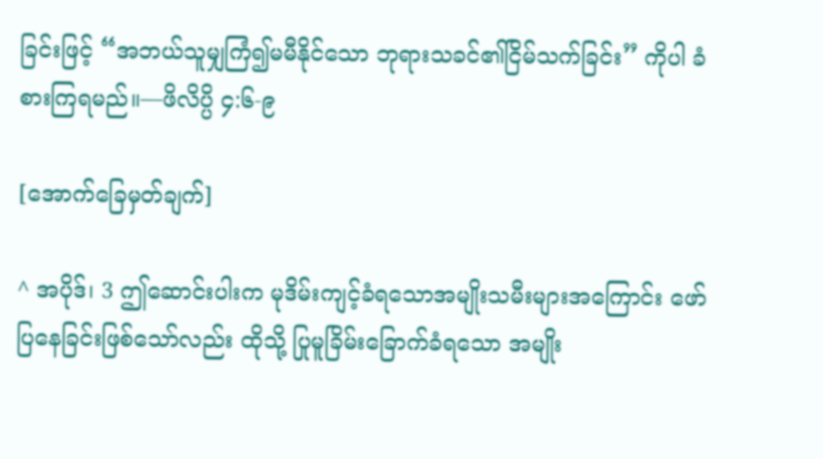ခြင်းဖြင့် “အဘယ်သူမျှကြံ၍မမီနိုင်သော ဘုရားသခင်၏ငြိမ်သက်ခြင်း” ကိုပါ ခံစားကြရမည်။—ဖိလိပ္ပိ ၄:၆-၉

[အောက်ခြေမှတ်ချက်]

^ အပိုဒ်၊ 3 ဤဆောင်းပါးက မုဒိမ်းကျင့်ခံရသောအမျိုးသမီးများအကြောင်း ဖော်ပြနေခြင်းဖြစ်သော်လည်း ထိုသို့ ပြုမူခြိမ်းခြောက်ခံရသော အမျိုး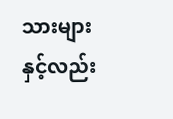သားများနှင့်လည်း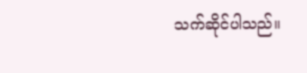သက်ဆိုင်ပါသည်။